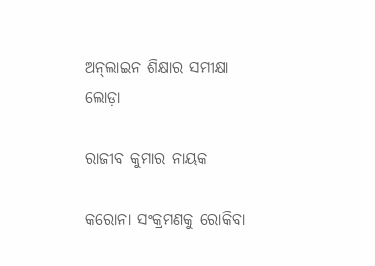ଅନ୍‌ଲାଇନ ଶିକ୍ଷାର ସମୀକ୍ଷା ଲୋଡ଼ା

ରାଜୀବ କୁମାର ନାୟକ

କରୋନା ସଂକ୍ରମଣକୁ ରୋକିବା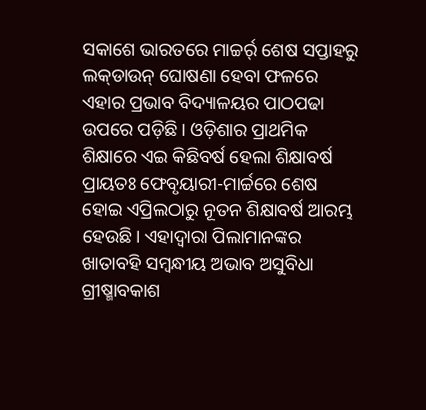ସକାଶେ ଭାରତରେ ମାଚ୍ଚର୍ର୍ ଶେଷ ସପ୍ତାହରୁ ଲକ୍‌ଡାଉନ୍‌ ଘୋଷଣା ହେବା ଫଳରେ ଏହାର ପ୍ରଭାବ ବିଦ୍ୟାଳୟର ପାଠପଢା ଉପରେ ପଡ଼ିଛି। ଓଡ଼ିଶାର ପ୍ରାଥମିକ ଶିକ୍ଷାରେ ଏଇ କିଛିବର୍ଷ ହେଲା ଶିକ୍ଷାବର୍ଷ ପ୍ରାୟତଃ ଫେବୃୟାରୀ-ମାର୍ଚ୍ଚରେ ଶେଷ ହୋଇ ଏପ୍ରିଲଠାରୁ ନୂତନ ଶିକ୍ଷାବର୍ଷ ଆରମ୍ଭ ହେଉଛି। ଏହାଦ୍ୱାରା ପିଲାମାନଙ୍କର ଖାତାବହି ସମ୍ବନ୍ଧୀୟ ଅଭାବ ଅସୁବିଧା ଗ୍ରୀଷ୍ମାବକାଶ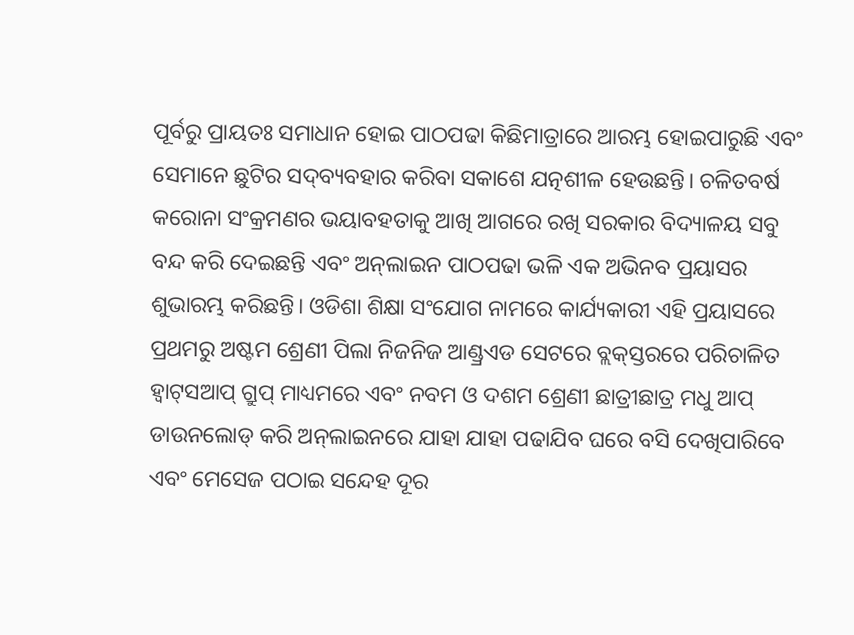ପୂର୍ବରୁ ପ୍ରାୟତଃ ସମାଧାନ ହୋଇ ପାଠପଢା କିଛିମାତ୍ରାରେ ଆରମ୍ଭ ହୋଇପାରୁଛି ଏବଂ ସେମାନେ ଛୁଟିର ସଦ୍‌ବ୍ୟବହାର କରିବା ସକାଶେ ଯତ୍ନଶୀଳ ହେଉଛନ୍ତି। ଚଳିତବର୍ଷ କରୋନା ସଂକ୍ରମଣର ଭୟାବହତାକୁ ଆଖି ଆଗରେ ରଖି ସରକାର ବିଦ୍ୟାଳୟ ସବୁ ବନ୍ଦ କରି ଦେଇଛନ୍ତି ଏବଂ ଅନ୍‌ଲାଇନ ପାଠପଢା ଭଳି ଏକ ଅଭିନବ ପ୍ରୟାସର ଶୁଭାରମ୍ଭ କରିଛନ୍ତି। ଓଡିଶା ଶିକ୍ଷା ସଂଯୋଗ ନାମରେ କାର୍ଯ୍ୟକାରୀ ଏହି ପ୍ରୟାସରେ ପ୍ରଥମରୁ ଅଷ୍ଟମ ଶ୍ରେଣୀ ପିଲା ନିଜନିଜ ଆଣ୍ଡ୍ରଏଡ ସେଟରେ ବ୍ଲକ୍‌ସ୍ତରରେ ପରିଚାଳିତ ହ୍ବାଟ୍‌ସଆପ୍‌ ଗ୍ରୁପ୍‌ ମାଧ୍ୟମରେ ଏବଂ ନବମ ଓ ଦଶମ ଶ୍ରେଣୀ ଛାତ୍ରୀଛାତ୍ର ମଧୁ ଆପ୍‌ ଡାଉନଲୋଡ୍‌ କରି ଅନ୍‌ଲାଇନରେ ଯାହା ଯାହା ପଢାଯିବ ଘରେ ବସି ଦେଖିପାରିବେ ଏବଂ ମେସେଜ ପଠାଇ ସନ୍ଦେହ ଦୂର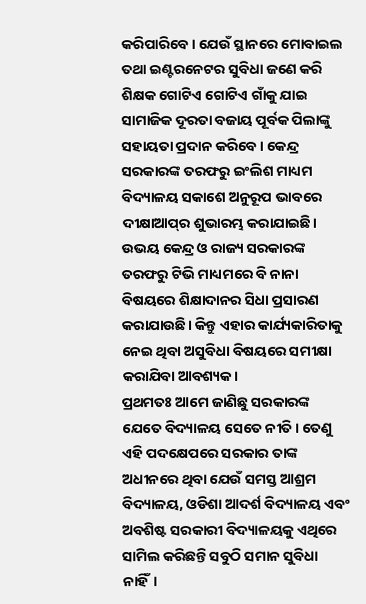କରିପାରିବେ। ଯେଉଁ ସ୍ଥାନରେ ମୋବାଇଲ ତଥା ଇଣ୍ଟରନେଟର ସୁବିଧା ଜଣେ କରି ଶିକ୍ଷକ ଗୋଟିଏ ଗୋଟିଏ ଗାଁକୁ ଯାଇ ସାମାଜିକ ଦୂରତା ବଜାୟ ପୂର୍ବକ ପିଲାଙ୍କୁ ସହାୟତା ପ୍ରଦାନ କରିବେ। କେନ୍ଦ୍ର ସରକାରଙ୍କ ତରଫରୁ ଇଂଲିଶ ମାଧ୍ୟମ ବିଦ୍ୟାଳୟ ସକାଶେ ଅନୁରୂପ ଭାବରେ ଦୀକ୍ଷାଆପ୍‌ର ଶୁଭାରମ୍ଭ କରାଯାଇଛି। ଉଭୟ କେନ୍ଦ୍ର ଓ ରାଜ୍ୟ ସରକାରଙ୍କ ତରଫରୁ ଟିଭି ମାଧ୍ୟମରେ ବି ନାନା ବିଷୟରେ ଶିକ୍ଷାଦାନର ସିଧା ପ୍ରସାରଣ କରାଯାଉଛି। କିନ୍ତୁ ଏହାର କାର୍ଯ୍ୟକାରିତାକୁ ନେଇ ଥିବା ଅସୁବିଧା ବିଷୟରେ ସମୀକ୍ଷା କରାଯିବା ଆବଶ୍ୟକ।
ପ୍ରଥମତଃ ଆମେ ଜାଣିଛୁ ସରକାରଙ୍କ ଯେତେ ବିଦ୍ୟାଳୟ ସେତେ ନୀତି। ତେଣୁ ଏହି ପଦକ୍ଷେପରେ ସରକାର ତାଙ୍କ ଅଧୀନରେ ଥିବା ଯେଉଁ ସମସ୍ତ ଆଶ୍ରମ ବିଦ୍ୟାଳୟ, ଓଡିଶା ଆଦର୍ଶ ବିଦ୍ୟାଳୟ ଏବଂ ଅବଶିଷ୍ଟ ସରକାରୀ ବିଦ୍ୟାଳୟକୁ ଏଥିରେ ସାମିଲ କରିଛନ୍ତି ସବୁଠି ସମାନ ସୁବିଧା ନାହିଁ।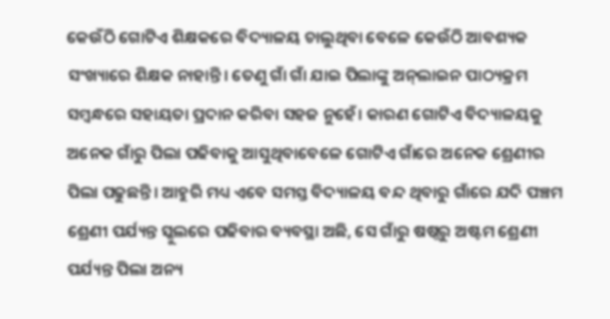କେଉଁଠି ଗୋଟିଏ ଶିକ୍ଷକରେ ବିଦ୍ୟାଳୟ ଚାଲୁଥିବା ବେଳେ କେଉଁଠି ଆବଶ୍ୟକ ସଂଖ୍ୟାରେ ଶିକ୍ଷକ ନାହାନ୍ତି। ତେଣୁ ଗାଁ ଗାଁ ଯାଇ ପିଲାଙ୍କୁ ଅନ୍‌ଲାଇନ ପାଠ୍ୟକ୍ରମ ସମ୍ବନ୍ଧରେ ସହାୟତା ପ୍ରଦାନ କରିବା ସହଜ ନୁହେଁ। କାରଣ ଗୋଟିଏ ବିଦ୍ୟାଳୟକୁ ଅନେକ ଗାଁରୁ ପିଲା ପଢିବାକୁ ଆସୁଥିବାବେଳେ ଗୋଟିଏ ଗାଁରେ ଅନେକ ଶ୍ରେଣୀର ପିଲା ପଢୁଛନ୍ତି। ଆହୁରି ମଧ୍ୟ ଏବେ ସମସ୍ତ ବିଦ୍ୟାଳୟ ବନ୍ଦ ଥିବାରୁ ଗାଁରେ ଯଦି ପଞ୍ଚମ ଶ୍ରେଣୀ ପର୍ଯ୍ୟନ୍ତ ସ୍କୁଲରେ ପଢିବାର ବ୍ୟବସ୍ଥା ଅଛି, ସେ ଗାଁରୁ ଷଷ୍ଠରୁ ଅଷ୍ଟମ ଶ୍ରେଣୀ ପର୍ଯ୍ୟନ୍ତ ପିଲା ଅନ୍ୟ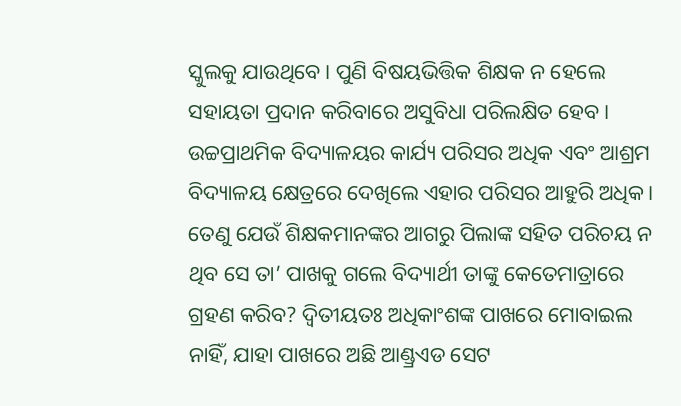ସ୍କୁଲକୁ ଯାଉଥିବେ। ପୁଣି ବିଷୟଭିତ୍ତିକ ଶିକ୍ଷକ ନ ହେଲେ ସହାୟତା ପ୍ରଦାନ କରିବାରେ ଅସୁବିଧା ପରିଲକ୍ଷିତ ହେବ। ଉଚ୍ଚପ୍ରାଥମିକ ବିଦ୍ୟାଳୟର କାର୍ଯ୍ୟ ପରିସର ଅଧିକ ଏବଂ ଆଶ୍ରମ ବିଦ୍ୟାଳୟ କ୍ଷେତ୍ରରେ ଦେଖିଲେ ଏହାର ପରିସର ଆହୁରି ଅଧିକ। ତେଣୁ ଯେଉଁ ଶିକ୍ଷକମାନଙ୍କର ଆଗରୁ ପିଲାଙ୍କ ସହିତ ପରିଚୟ ନ ଥିବ ସେ ତା’ ପାଖକୁ ଗଲେ ବିଦ୍ୟାର୍ଥୀ ତାଙ୍କୁ କେତେମାତ୍ରାରେ ଗ୍ରହଣ କରିବ? ଦ୍ୱିତୀୟତଃ ଅଧିକାଂଶଙ୍କ ପାଖରେ ମୋବାଇଲ ନାହିଁ, ଯାହା ପାଖରେ ଅଛି ଆଣ୍ଡ୍ରଏଡ ସେଟ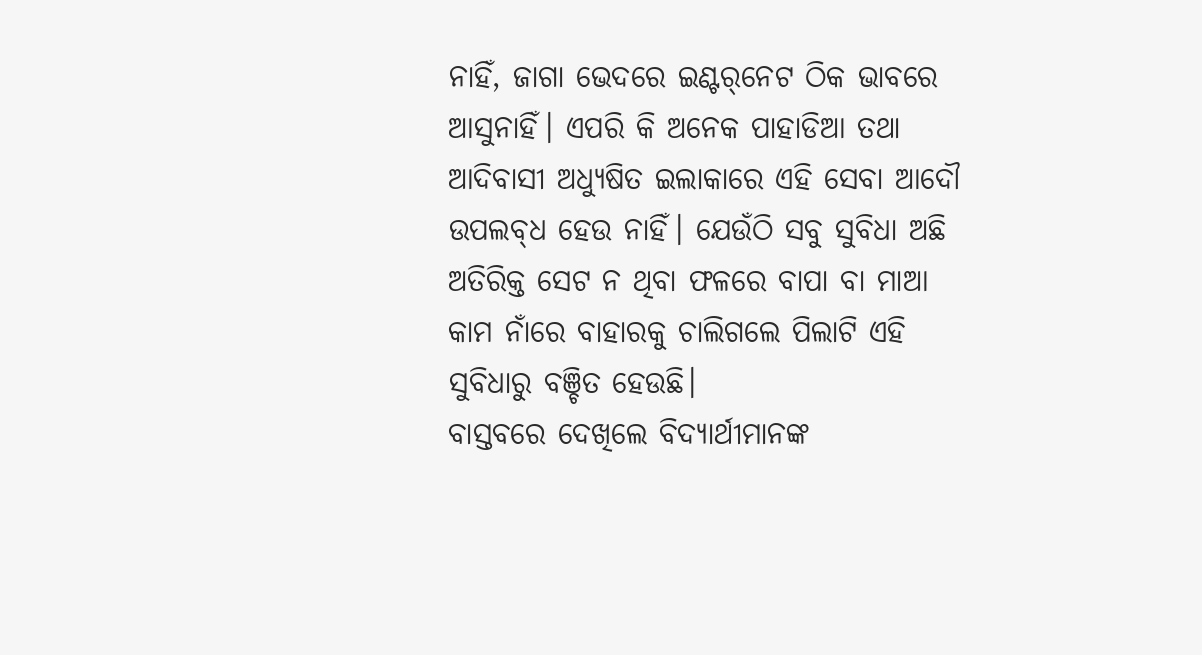ନାହିଁ, ଜାଗା ଭେଦରେ ଇଣ୍ଟର୍‌ନେଟ ଠିକ ଭାବରେ ଆସୁନାହିଁ। ଏପରି କି ଅନେକ ପାହାଡିଆ ତଥା ଆଦିବାସୀ ଅଧ୍ୟୁଷିତ ଇଲାକାରେ ଏହି ସେବା ଆଦୌ ଉପଲବ୍‌ଧ ହେଉ ନାହିଁ। ଯେଉଁଠି ସବୁ ସୁବିଧା ଅଛି ଅତିରିକ୍ତ ସେଟ ନ ଥିବା ଫଳରେ ବାପା ବା ମାଆ କାମ ନାଁରେ ବାହାରକୁ ଚାଲିଗଲେ ପିଲାଟି ଏହି ସୁବିଧାରୁ ବଞ୍ଚିତ ହେଉଛି।
ବାସ୍ତବରେ ଦେଖିଲେ ବିଦ୍ୟାର୍ଥୀମାନଙ୍କ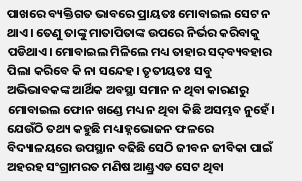ପାଖରେ ବ୍ୟକ୍ତିଗତ ଭାବରେ ପ୍ରାୟତଃ ମୋବାଇଲ ସେଟ ନ ଥାଏ। ତେଣୁ ତାଙ୍କୁ ମାତାପିତାଙ୍କ ଉପରେ ନିର୍ଭର କରିବାକୁ ପଡିଥାଏ। ମୋବାଇଲ ମିଳିଲେ ମଧ୍ୟ ତାହାର ସଦ୍‌ବ୍ୟବହାର ପିଲା କରିବେ କି ନା ସନ୍ଦେହ। ତୃତୀୟତଃ ସବୁ ଅଭିଭାବକଙ୍କ ଆର୍ଥିକ ଅବସ୍ଥା ସମାନ ନ ଥିବା କାରଣରୁ ମୋବାଇଲ ଫୋନ ଖଣ୍ଡେ ମଧ୍ୟ ନ ଥିବା କିଛି ଅସମ୍ଭବ ନୁହେଁ। ଯେଉଁଠି ତଥ୍ୟ କହୁଛି ମଧ୍ୟାହ୍ନଭୋଜନ ଫଳରେ ବିଦ୍ୟାଳୟରେ ଉପସ୍ଥାନ ବଢିଛି ସେଠି ଜୀବନ ଜୀବିକା ପାଇଁ ଅହରହ ସଂଗ୍ରାମରତ ମଣିଷ ଆଣ୍ଡ୍ରଏଡ ସେଟ ଥିବା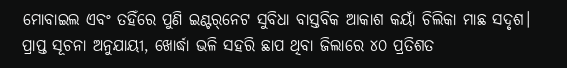ମୋବାଇଲ ଏବଂ ତହିଁରେ ପୁଣି ଇଣ୍ଟର୍‌ନେଟ ସୁବିଧା ବାସ୍ତବିକ ଆକାଶ କୟାଁ ଚିଲିକା ମାଛ ସଦୃଶ। ପ୍ରାପ୍ତ ସୂଚନା ଅନୁଯାୟୀ, ଖୋର୍ଦ୍ଧା ଭଳି ସହରି ଛାପ ଥିବା ଜିଲାରେ ୪୦ ପ୍ରତିଶତ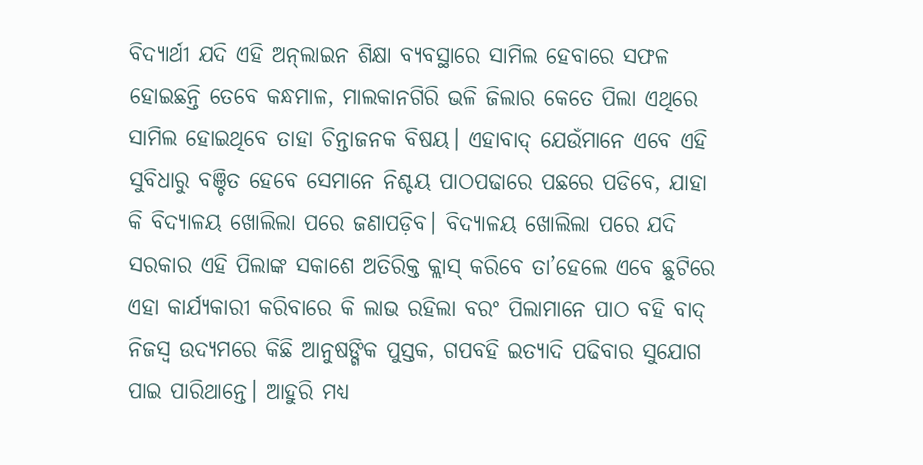ବିଦ୍ୟାର୍ଥୀ ଯଦି ଏହି ଅନ୍‌ଲାଇନ ଶିକ୍ଷା ବ୍ୟବସ୍ଥାରେ ସାମିଲ ହେବାରେ ସଫଳ ହୋଇଛନ୍ତି ତେବେ କନ୍ଧମାଳ, ମାଲକାନଗିରି ଭଳି ଜିଲାର କେତେ ପିଲା ଏଥିରେ ସାମିଲ ହୋଇଥିବେ ତାହା ଚିନ୍ତାଜନକ ବିଷୟ। ଏହାବାଦ୍‌ ଯେଉଁମାନେ ଏବେ ଏହି ସୁବିଧାରୁ ବଞ୍ଚିତ ହେବେ ସେମାନେ ନିଶ୍ଚୟ ପାଠପଢାରେ ପଛରେ ପଡିବେ, ଯାହା କି ବିଦ୍ୟାଳୟ ଖୋଲିଲା ପରେ ଜଣାପଡ଼ିବ। ବିଦ୍ୟାଳୟ ଖୋଲିଲା ପରେ ଯଦି ସରକାର ଏହି ପିଲାଙ୍କ ସକାଶେ ଅତିରିକ୍ତ କ୍ଲାସ୍‌ କରିବେ ତା’ହେଲେ ଏବେ ଛୁଟିରେ ଏହା କାର୍ଯ୍ୟକାରୀ କରିବାରେ କି ଲାଭ ରହିଲା ବରଂ ପିଲାମାନେ ପାଠ ବହି ବାଦ୍‌ ନିଜସ୍ବ ଉଦ୍ୟମରେ କିଛି ଆନୁଷଙ୍ଗିକ ପୁସ୍ତକ, ଗପବହି ଇତ୍ୟାଦି ପଢିବାର ସୁଯୋଗ ପାଇ ପାରିଥାନ୍ତେ। ଆହୁରି ମଧ୍ୟ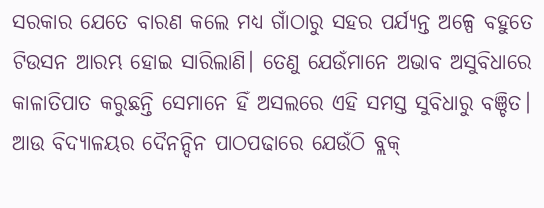ସରକାର ଯେତେ ବାରଣ କଲେ ମଧ୍ୟ ଗାଁଠାରୁ ସହର ପର୍ଯ୍ୟନ୍ତ ଅଳ୍ପେ ବହୁତେ ଟିଉସନ ଆରମ୍ଭ ହୋଇ ସାରିଲାଣି। ତେଣୁ ଯେଉଁମାନେ ଅଭାବ ଅସୁବିଧାରେ କାଳାତିପାତ କରୁଛନ୍ତି ସେମାନେ ହିଁ ଅସଲରେ ଏହି ସମସ୍ତ ସୁବିଧାରୁ ବଞ୍ଚିତ। ଆଉ ବିଦ୍ୟାଳୟର ଦୈନନ୍ଦିନ ପାଠପଢାରେ ଯେଉଁଠି ବ୍ଲକ୍‌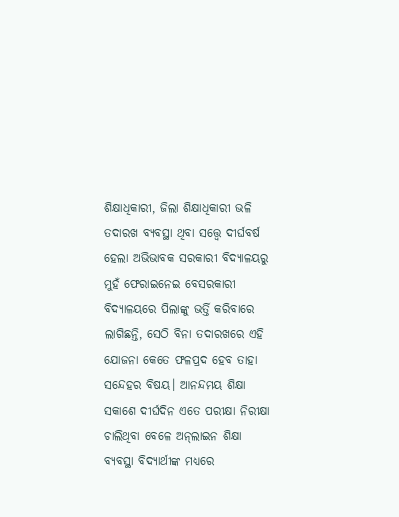ଶିକ୍ଷାଧିକାରୀ, ଜିଲା ଶିକ୍ଷାଧିକାରୀ ଭଳି ତଦାରଖ ବ୍ୟବସ୍ଥା ଥିବା ସତ୍ତ୍ୱେ ଦୀର୍ଘବର୍ଷ ହେଲା ଅଭିଭାବକ ସରକାରୀ ବିଦ୍ୟାଳୟରୁ ମୁହଁ ଫେରାଇନେଇ ବେସରକାରୀ ବିଦ୍ୟାଳୟରେ ପିଲାଙ୍କୁ ଭର୍ତ୍ତି କରିବାରେ ଲାଗିଛନ୍ତି, ସେଠି ବିନା ତଦାରଖରେ ଏହି ଯୋଜନା କେତେ ଫଳପ୍ରଦ ହେବ ତାହା ସନ୍ଦେହର ବିଷୟ। ଆନନ୍ଦମୟ ଶିକ୍ଷା ସକାଶେ ଦୀର୍ଘଦିନ ଏତେ ପରୀକ୍ଷା ନିରୀକ୍ଷା ଚାଲିଥିବା ବେଳେ ଅନ୍‌ଲାଇନ ଶିକ୍ଷା ବ୍ୟବସ୍ଥା ବିଦ୍ୟାର୍ଥୀଙ୍କ ମଧ୍ୟରେ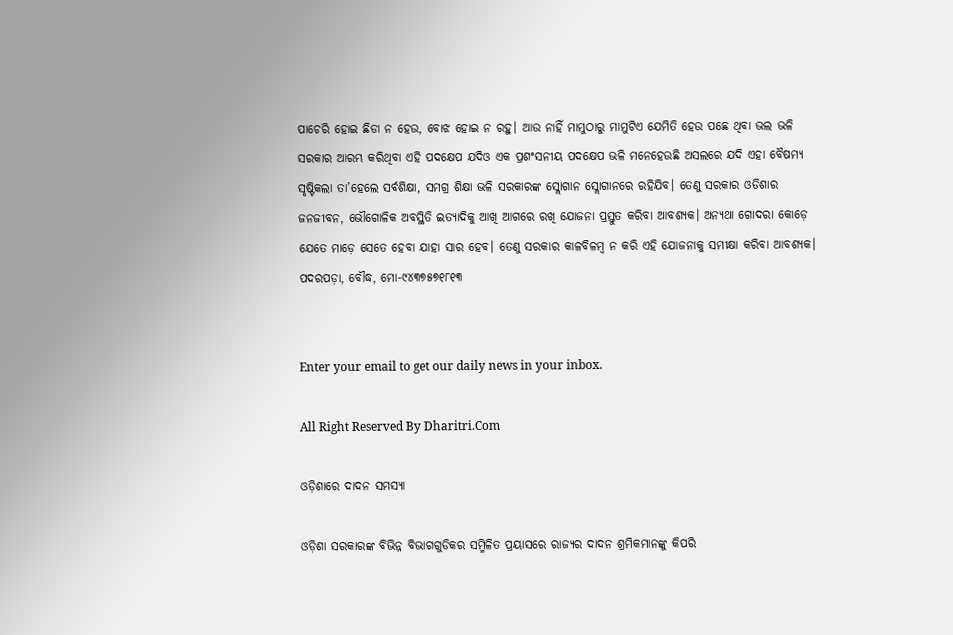ପାଚେରି ହୋଇ ଛିଡା ନ ହେଉ, ବୋଝ ହୋଇ ନ ରହୁ। ଆଉ ନାହିଁ ମାମୁଠାରୁ ମାମୁଟିଏ ଯେମିତି ହେଉ ପଛେ ଥିବା ଭଲ ଭଳି ସରକାର ଆରମ୍ଭ କରିଥିବା ଏହି ପଦକ୍ଷେପ ଯଦିଓ ଏକ ପ୍ରଶଂସନୀୟ ପଦକ୍ଷେପ ଭଳି ମନେହେଉଛି ଅସଲରେ ଯଦି ଏହା ବୈଷମ୍ୟ ସୃଷ୍ଟିକଲା ତା’ହେଲେ ସର୍ବଶିକ୍ଷା, ସମଗ୍ର ଶିକ୍ଷା ଭଳି ସରକାରଙ୍କ ସ୍ଲୋଗାନ ସ୍ଲୋଗାନରେ ରହିଯିବ। ତେଣୁ ସରକାର ଓଡିଶାର ଜନଜୀବନ, ଭୌଗୋଳିକ ଅବସ୍ଥିତି ଇତ୍ୟାଦିକୁ ଆଖି ଆଗରେ ରଖି ଯୋଜନା ପ୍ରସ୍ତୁତ କରିବା ଆବଶ୍ୟକ। ଅନ୍ୟଥା ଗୋଦରା କୋଡ଼େ ଯେତେ ମାଡ଼େ ସେତେ ହେବା ଯାହା ସାର ହେବ। ତେଣୁ ସରକାର କାଳବିଳମ୍ବ ନ କରି ଏହି ଯୋଜନାକୁ ସମୀକ୍ଷା କରିବା ଆବଶ୍ୟକ।
ପଦରପଡ଼ା, ବୌଦ୍ଧ, ମୋ-୯୪୩୭୫୭୧୮୧୩


Enter your email to get our daily news in your inbox.

All Right Reserved By Dharitri.Com

ଓଡ଼ିଶାରେ ଦାଦନ ସମସ୍ୟା

ଓଡ଼ିଶା ସରକାରଙ୍କ ବିଭିନ୍ନ ବିଭାଗଗୁଡିକର ସମ୍ମିଳିତ ପ୍ରୟାସରେ ରାଜ୍ୟର ଦାଦନ ଶ୍ରମିକମାନଙ୍କୁ କିପରି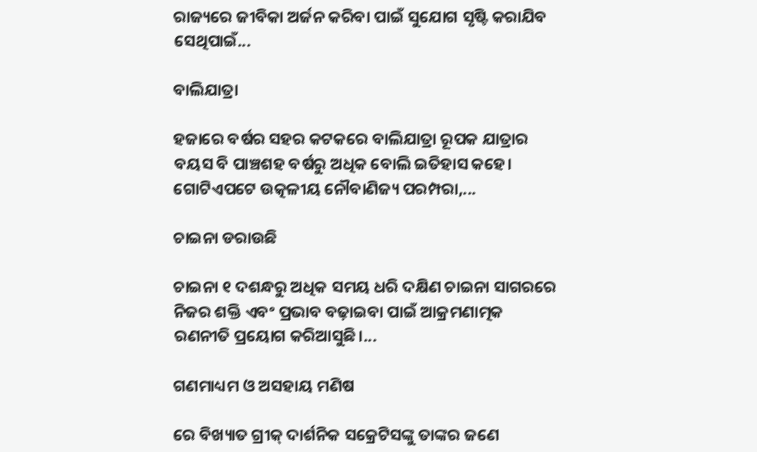ରାଜ୍ୟରେ ଜୀବିକା ଅର୍ଜନ କରିବା ପାଇଁ ସୁଯୋଗ ସୃଷ୍ଟି କରାଯିବ ସେଥିପାଇଁ...

ବାଲିଯାତ୍ରା

ହଜାରେ ବର୍ଷର ସହର କଟକରେ ବାଲିଯାତ୍ରା ରୂପକ ଯାତ୍ରାର ବୟସ ବି ପାଞ୍ଚଶହ ବର୍ଷରୁ ଅଧିକ ବୋଲି ଇତିହାସ କହେ। ଗୋଟିଏପଟେ ଉତ୍କଳୀୟ ନୌବାଣିଜ୍ୟ ପରମ୍ପରା,...

ଚାଇନା ଡରାଉଛି

ଚାଇନା ୧ ଦଶନ୍ଧରୁ ଅଧିକ ସମୟ ଧରି ଦକ୍ଷିଣ ଚାଇନା ସାଗରରେ ନିଜର ଶକ୍ତି ଏବଂ ପ୍ରଭାବ ବଢ଼ାଇବା ପାଇଁ ଆକ୍ରମଣାତ୍ମକ ରଣନୀତି ପ୍ରୟୋଗ କରିଆସୁଛି।...

ଗଣମାଧ୍ୟମ ଓ ଅସହାୟ ମଣିଷ

ରେ ବିଖ୍ୟାତ ଗ୍ରୀକ୍‌ ଦାର୍ଶନିକ ସକ୍ରେଟିସଙ୍କୁ ତାଙ୍କର ଜଣେ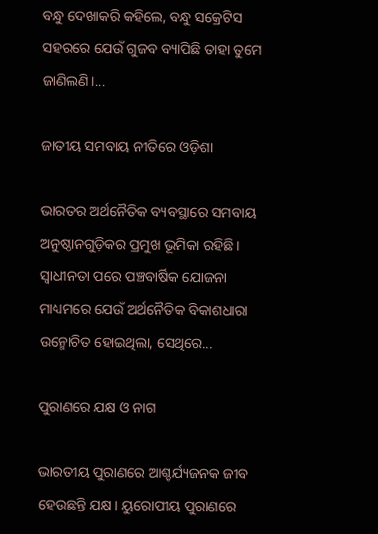ବନ୍ଧୁ ଦେଖାକରି କହିଲେ, ବନ୍ଧୁ ସକ୍ରେଟିସ ସହରରେ ଯେଉଁ ଗୁଜବ ବ୍ୟାପିଛି ତାହା ତୁମେ ଜାଣିଲଣି।...

ଜାତୀୟ ସମବାୟ ନୀତିରେ ଓଡ଼ିଶା

ଭାରତର ଅର୍ଥନୈତିକ ବ୍ୟବସ୍ଥାରେ ସମବାୟ ଅନୁଷ୍ଠାନଗୁଡ଼ିକର ପ୍ରମୁଖ ଭୂମିକା ରହିଛି। ସ୍ବାଧୀନତା ପରେ ପଞ୍ଚବାର୍ଷିକ ଯୋଜନା ମାଧ୍ୟମରେ ଯେଉଁ ଅର୍ଥନୈତିକ ବିକାଶଧାରା ଉନ୍ମୋଚିତ ହୋଇଥିଲା, ସେଥିରେ...

ପୁରାଣରେ ଯକ୍ଷ ଓ ନାଗ

ଭାରତୀୟ ପୁରାଣରେ ଆଶ୍ଚର୍ଯ୍ୟଜନକ ଜୀବ ହେଉଛନ୍ତି ଯକ୍ଷ। ୟୁରୋପୀୟ ପୁରାଣରେ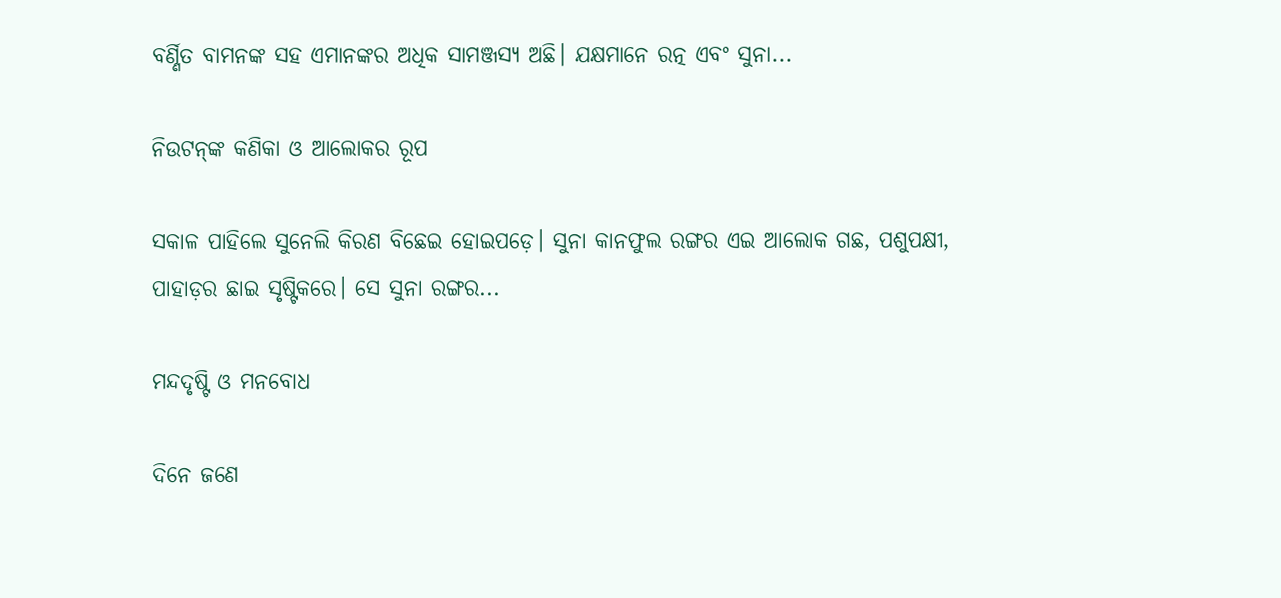ବର୍ଣ୍ଣିତ ବାମନଙ୍କ ସହ ଏମାନଙ୍କର ଅଧିକ ସାମଞ୍ଜସ୍ୟ ଅଛି। ଯକ୍ଷମାନେ ରତ୍ନ ଏବଂ ସୁନା...

ନିଉଟନ୍‌ଙ୍କ କଣିକା ଓ ଆଲୋକର ରୂପ

ସକାଳ ପାହିଲେ ସୁନେଲି କିରଣ ବିଛେଇ ହୋଇପଡ଼େ। ସୁନା କାନଫୁଲ ରଙ୍ଗର ଏଇ ଆଲୋକ ଗଛ, ପଶୁପକ୍ଷୀ, ପାହାଡ଼ର ଛାଇ ସୃଷ୍ଟିକରେ। ସେ ସୁନା ରଙ୍ଗର...

ମନ୍ଦଦୃଷ୍ଟି ଓ ମନବୋଧ

ଦିନେ ଜଣେ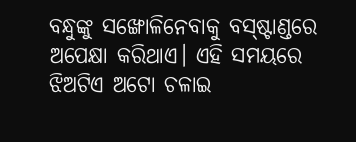ବନ୍ଧୁଙ୍କୁ ସଙ୍ଖୋଳିନେବାକୁ ବସ୍‌ଷ୍ଟାଣ୍ଡରେ ଅପେକ୍ଷା କରିଥାଏ। ଏହି ସମୟରେ ଝିଅଟିଏ ଅଟୋ ଚଳାଇ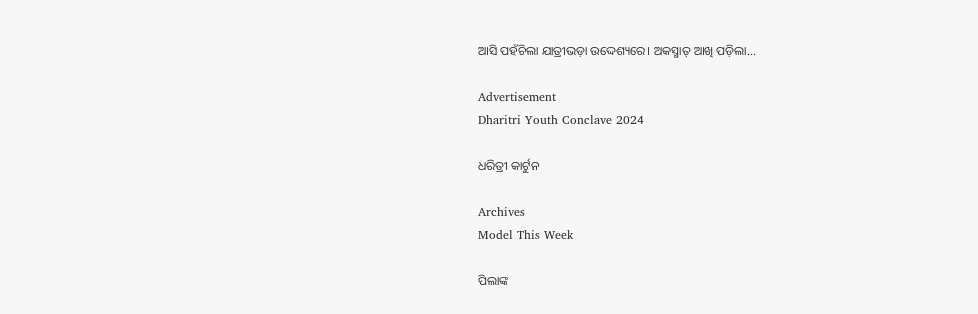ଆସି ପହଁଚିଲା ଯାତ୍ରୀଭଡ଼ା ଉଦ୍ଦେଶ୍ୟରେ। ଅକସ୍ମାତ୍‌ ଆଖି ପଡ଼ିଲା...

Advertisement
Dharitri Youth Conclave 2024

ଧରିତ୍ରୀ କାର୍ଟୁନ

Archives
Model This Week

ପିଲାଙ୍କ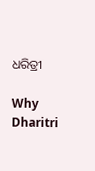ଧରିତ୍ରୀ

Why Dharitri